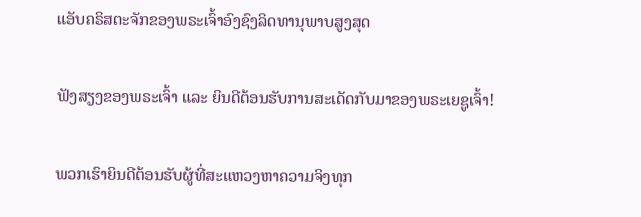ແອັບຄຣິສຕະຈັກຂອງພຣະເຈົ້າອົງຊົງລິດທານຸພາບສູງສຸດ

ຟັງສຽງຂອງພຣະເຈົ້າ ແລະ ຍິນດີຕ້ອນຮັບການສະເດັດກັບມາຂອງພຣະເຍຊູເຈົ້າ!

ພວກເຮົາຍິນດີຕ້ອນຮັບຜູ້ທີ່ສະແຫວງຫາຄວາມຈິງທຸກ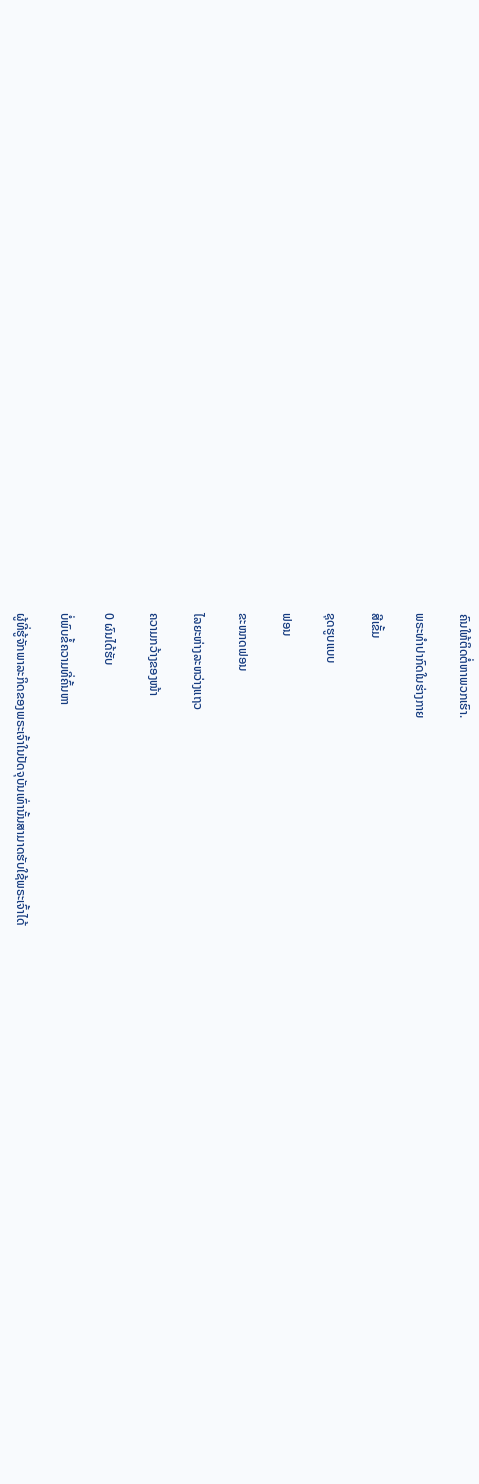ຄົນໃຫ້ຕິດຕໍ່ຫາພວກເຮົາ.

ພຣະທໍາປາກົດໃນຮ່າງກາຍ

ສີເຂັ້ມ

ຊຸດຮູບແບບ

ຟອນ

ຂະໜາດຟອນ

ໄລຍະຫ່າງລະຫວ່າງແຖວ

ຄວາມກວ້າງຂອງໜ້າ

0 ຜົນໄດ້ຮັບ

ບໍ່ພົບຂໍ້ຄວາມທີ່ຄົ້ນຫາ

ຜູ້ທີ່ຮູ້ຈັກພາລະກິດຂອງພຣະເຈົ້າໃນປັດຈຸບັນເທົ່ານັ້ນສາມາດຮັບໃຊ້ພຣະເຈົ້າໄດ້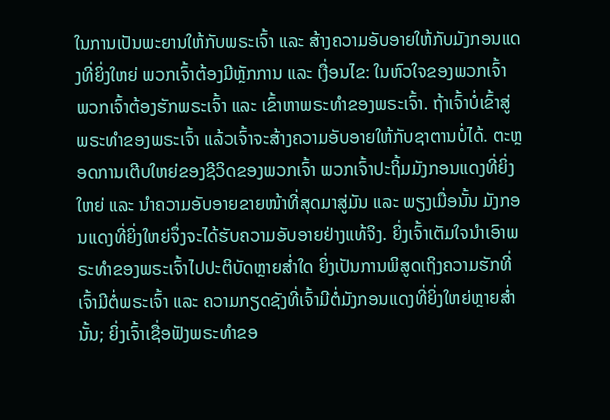ໃນການເປັນພະຍານໃຫ້ກັບພຣະເຈົ້າ ແລະ ສ້າງຄວາມອັບອາຍໃຫ້ກັບມັງກອນແດງທີ່ຍິ່ງໃຫຍ່ ພວກເຈົ້າຕ້ອງມີຫຼັກການ ແລະ ເງື່ອນໄຂ: ໃນຫົວໃຈຂອງພວກເຈົ້າ ພວກເຈົ້າຕ້ອງຮັກພຣະເຈົ້າ ແລະ ເຂົ້າຫາພຣະທຳຂອງພຣະເຈົ້າ. ຖ້າເຈົ້າບໍ່ເຂົ້າສູ່ພຣະທຳຂອງພຣະເຈົ້າ ແລ້ວເຈົ້າຈະສ້າງຄວາມອັບອາຍໃຫ້ກັບຊາຕານບໍ່ໄດ້. ຕະຫຼອດການເຕີບໃຫຍ່ຂອງຊີວິດຂອງພວກເຈົ້າ ພວກເຈົ້າປະຖິ້ມມັງກອນແດງທີ່ຍິ່ງໃຫຍ່ ແລະ ນໍາຄວາມອັບອາຍຂາຍໜ້າທີ່ສຸດມາສູ່ມັນ ແລະ ພຽງເມື່ອນັ້ນ ມັງກອນແດງທີ່ຍິ່ງໃຫຍ່ຈຶ່ງຈະໄດ້ຮັບຄວາມອັບອາຍຢ່າງແທ້ຈິງ. ຍິ່ງເຈົ້າເຕັມໃຈນໍາເອົາພຣະທຳຂອງພຣະເຈົ້າໄປປະຕິບັດຫຼາຍສໍ່າໃດ ຍິ່ງເປັນການພິສູດເຖິງຄວາມຮັກທີ່ເຈົ້າມີຕໍ່ພຣະເຈົ້າ ແລະ ຄວາມກຽດຊັງທີ່ເຈົ້າມີຕໍ່ມັງກອນແດງທີ່ຍິ່ງໃຫຍ່ຫຼາຍສໍ່ານັ້ນ; ຍິ່ງເຈົ້າເຊື່ອຟັງພຣະທຳຂອ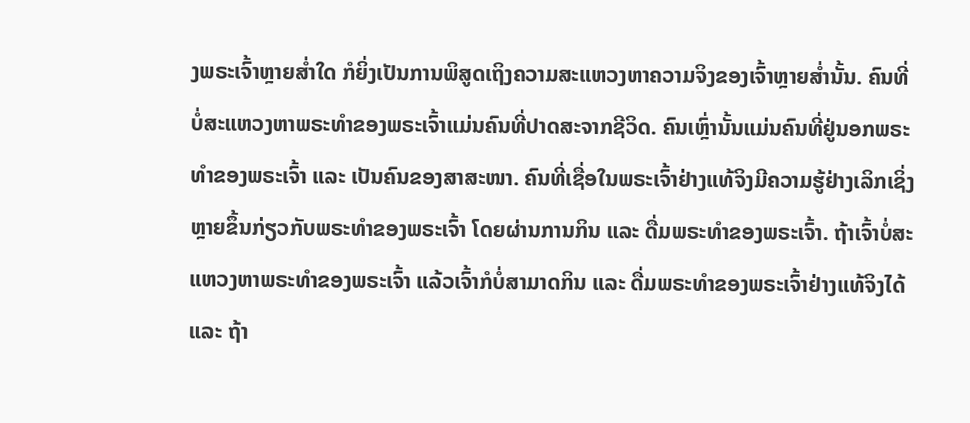ງພຣະເຈົ້າຫຼາຍສໍ່າໃດ ກໍຍິ່ງເປັນການພິສູດເຖິງຄວາມສະແຫວງຫາຄວາມຈິງຂອງເຈົ້າຫຼາຍສໍ່ານັ້ນ. ຄົນທີ່ບໍ່ສະແຫວງຫາພຣະທຳຂອງພຣະເຈົ້າແມ່ນຄົນທີ່ປາດສະຈາກຊີວິດ. ຄົນເຫຼົ່ານັ້ນແມ່ນຄົນທີ່ຢູ່ນອກພຣະທຳຂອງພຣະເຈົ້າ ແລະ ເປັນຄົນຂອງສາສະໜາ. ຄົນທີ່ເຊື່ອໃນພຣະເຈົ້າຢ່າງແທ້ຈິງມີຄວາມຮູ້ຢ່າງເລິກເຊິ່ງຫຼາຍຂຶ້ນກ່ຽວກັບພຣະທຳຂອງພຣະເຈົ້າ ໂດຍຜ່ານການກິນ ແລະ ດື່ມພຣະທຳຂອງພຣະເຈົ້າ. ຖ້າເຈົ້າບໍ່ສະແຫວງຫາພຣະທຳຂອງພຣະເຈົ້າ ແລ້ວເຈົ້າກໍບໍ່ສາມາດກິນ ແລະ ດື່ມພຣະທຳຂອງພຣະເຈົ້າຢ່າງແທ້ຈິງໄດ້ ແລະ ຖ້າ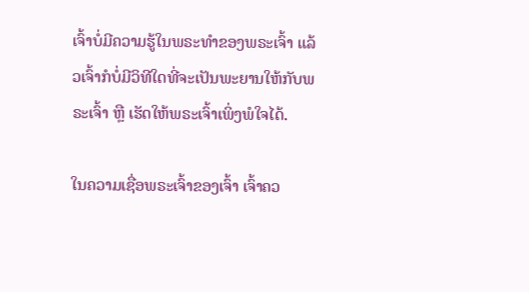ເຈົ້າບໍ່ມີຄວາມຮູ້ໃນພຣະທຳຂອງພຣະເຈົ້າ ແລ້ວເຈົ້າກໍບໍ່ມີວິທີໃດທີ່ຈະເປັນພະຍານໃຫ້ກັບພຣະເຈົ້າ ຫຼື ເຮັດໃຫ້ພຣະເຈົ້າເພິ່ງພໍໃຈໄດ້.

ໃນຄວາມເຊື່ອພຣະເຈົ້າຂອງເຈົ້າ ເຈົ້າຄວ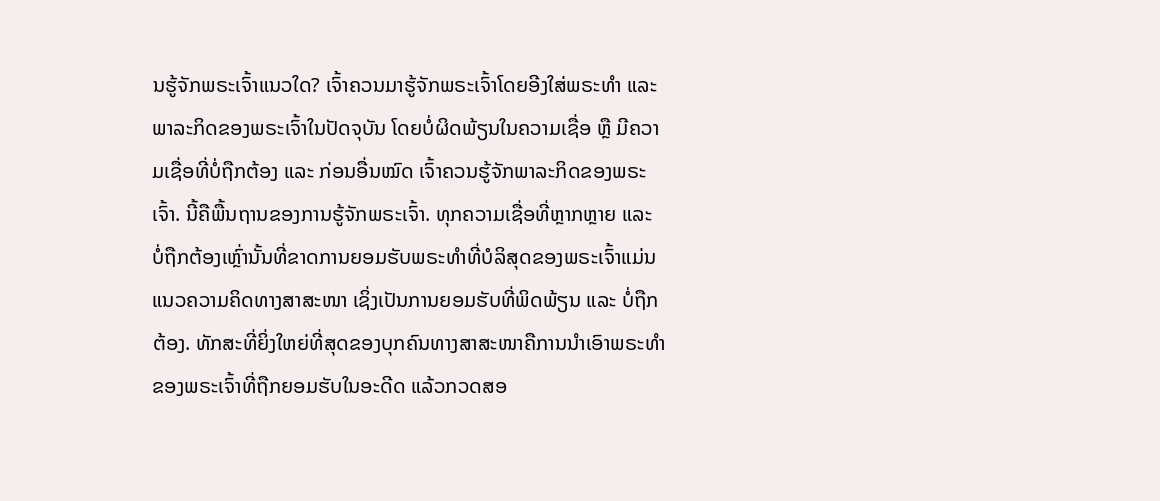ນຮູ້ຈັກພຣະເຈົ້າແນວໃດ? ເຈົ້າຄວນມາຮູ້ຈັກພຣະເຈົ້າໂດຍອີງໃສ່ພຣະທຳ ແລະ ພາລະກິດຂອງພຣະເຈົ້າໃນປັດຈຸບັນ ໂດຍບໍ່ຜິດພ້ຽນໃນຄວາມເຊື່ອ ຫຼື ມີຄວາມເຊື່ອທີ່ບໍ່ຖືກຕ້ອງ ແລະ ກ່ອນອື່ນໝົດ ເຈົ້າຄວນຮູ້ຈັກພາລະກິດຂອງພຣະເຈົ້າ. ນີ້ຄືພື້ນຖານຂອງການຮູ້ຈັກພຣະເຈົ້າ. ທຸກຄວາມເຊື່ອທີ່ຫຼາກຫຼາຍ ແລະ ບໍ່ຖືກຕ້ອງເຫຼົ່ານັ້ນທີ່ຂາດການຍອມຮັບພຣະທຳທີ່ບໍລິສຸດຂອງພຣະເຈົ້າແມ່ນແນວຄວາມຄິດທາງສາສະໜາ ເຊິ່ງເປັນການຍອມຮັບທີ່ພິດພ້ຽນ ແລະ ບໍ່ຖືກຕ້ອງ. ທັກສະທີ່ຍິ່ງໃຫຍ່ທີ່ສຸດຂອງບຸກຄົນທາງສາສະໜາຄືການນໍາເອົາພຣະທຳຂອງພຣະເຈົ້າທີ່ຖືກຍອມຮັບໃນອະດີດ ແລ້ວກວດສອ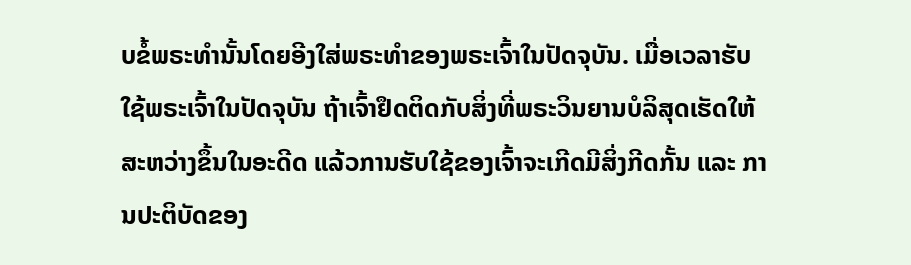ບຂໍ້ພຣະທໍານັ້ນໂດຍອີງໃສ່ພຣະທຳຂອງພຣະເຈົ້າໃນປັດຈຸບັນ. ເມື່ອເວລາຮັບໃຊ້ພຣະເຈົ້າໃນປັດຈຸບັນ ຖ້າເຈົ້າຢຶດຕິດກັບສິ່ງທີ່ພຣະວິນຍານບໍລິສຸດເຮັດໃຫ້ສະຫວ່າງຂຶ້ນໃນອະດີດ ແລ້ວການຮັບໃຊ້ຂອງເຈົ້າຈະເກີດມີສິ່ງກີດກັ້ນ ແລະ ການປະຕິບັດຂອງ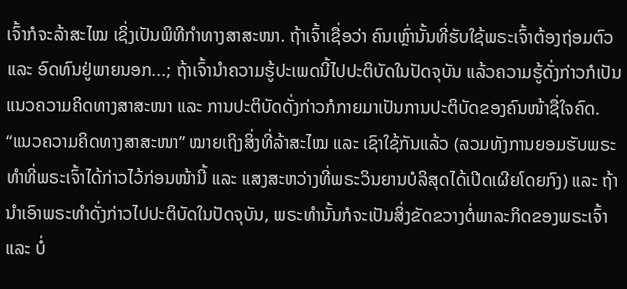ເຈົ້າກໍຈະລ້າສະໄໝ ເຊິ່ງເປັນພິທີກຳທາງສາສະໜາ. ຖ້າເຈົ້າເຊື່ອວ່າ ຄົນເຫຼົ່ານັ້ນທີ່ຮັບໃຊ້ພຣະເຈົ້າຕ້ອງຖ່ອມຕົວ ແລະ ອົດທົນຢູ່ພາຍນອກ...; ຖ້າເຈົ້ານໍາຄວາມຮູ້ປະເພດນີ້ໄປປະຕິບັດໃນປັດຈຸບັນ ແລ້ວຄວາມຮູ້ດັ່ງກ່າວກໍເປັນແນວຄວາມຄິດທາງສາສະໜາ ແລະ ການປະຕິບັດດັ່ງກ່າວກໍກາຍມາເປັນການປະຕິບັດຂອງຄົນໜ້າຊື່ໃຈຄົດ. “ແນວຄວາມຄິດທາງສາສະໜາ” ໝາຍເຖິງສິ່ງທີ່ລ້າສະໄໝ ແລະ ເຊົາໃຊ້ກັນແລ້ວ (ລວມທັງການຍອມຮັບພຣະທຳທີ່ພຣະເຈົ້າໄດ້ກ່າວໄວ້ກ່ອນໜ້ານີ້ ແລະ ແສງສະຫວ່າງທີ່ພຣະວິນຍານບໍລິສຸດໄດ້ເປີດເຜີຍໂດຍກົງ) ແລະ ຖ້ານໍາເອົາພຣະທໍາດັ່ງກ່າວໄປປະຕິບັດໃນປັດຈຸບັນ, ພຣະທໍານັ້ນກໍຈະເປັນສິ່ງຂັດຂວາງຕໍ່ພາລະກິດຂອງພຣະເຈົ້າ ແລະ ບໍ່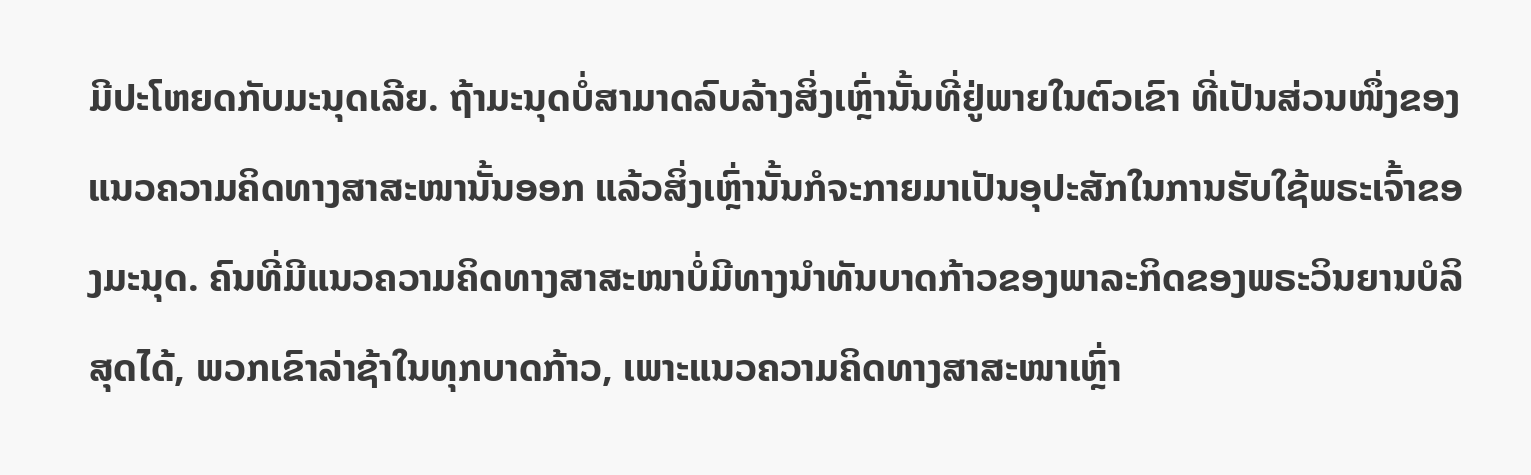ມີປະໂຫຍດກັບມະນຸດເລີຍ. ຖ້າມະນຸດບໍ່ສາມາດລົບລ້າງສິ່ງເຫຼົ່ານັ້ນທີ່ຢູ່ພາຍໃນຕົວເຂົາ ທີ່ເປັນສ່ວນໜຶ່ງຂອງແນວຄວາມຄິດທາງສາສະໜານັ້ນອອກ ແລ້ວສິ່ງເຫຼົ່ານັ້ນກໍຈະກາຍມາເປັນອຸປະສັກໃນການຮັບໃຊ້ພຣະເຈົ້າຂອງມະນຸດ. ຄົນທີ່ມີແນວຄວາມຄິດທາງສາສະໜາບໍ່ມີທາງນໍາທັນບາດກ້າວຂອງພາລະກິດຂອງພຣະວິນຍານບໍລິສຸດໄດ້, ພວກເຂົາລ່າຊ້າໃນທຸກບາດກ້າວ, ເພາະແນວຄວາມຄິດທາງສາສະໜາເຫຼົ່າ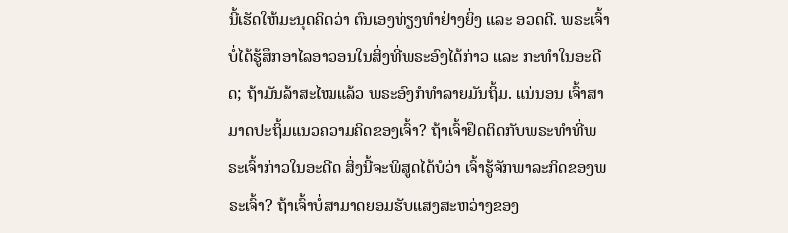ນີ້ເຮັດໃຫ້ມະນຸດຄິດວ່າ ຕົນເອງທ່ຽງທຳຢ່າງຍິ່ງ ແລະ ອວດດີ. ພຣະເຈົ້າບໍ່ໄດ້ຮູ້ສຶກອາໄລອາວອນໃນສິ່ງທີ່ພຣະອົງໄດ້ກ່າວ ແລະ ກະທຳໃນອະດີດ; ຖ້າມັນລ້າສະໄໝແລ້ວ ພຣະອົງກໍທຳລາຍມັນຖິ້ມ. ແນ່ນອນ ເຈົ້າສາມາດປະຖິ້ມແນວຄວາມຄິດຂອງເຈົ້າ? ຖ້າເຈົ້າຢຶດຕິດກັບພຣະທຳທີ່ພຣະເຈົ້າກ່າວໃນອະດີດ ສິ່ງນີ້ຈະພິສູດໄດ້ບໍວ່າ ເຈົ້າຮູ້ຈັກພາລະກິດຂອງພຣະເຈົ້າ? ຖ້າເຈົ້າບໍ່ສາມາດຍອມຮັບແສງສະຫວ່າງຂອງ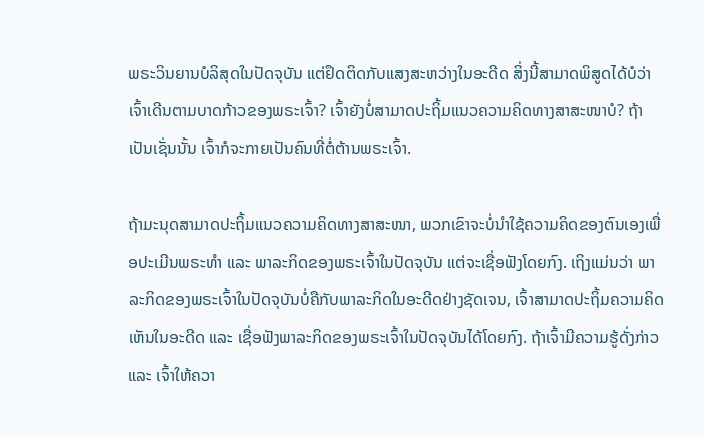ພຣະວິນຍານບໍລິສຸດໃນປັດຈຸບັນ ແຕ່ຢຶດຕິດກັບແສງສະຫວ່າງໃນອະດີດ ສິ່ງນີ້ສາມາດພິສູດໄດ້ບໍວ່າ ເຈົ້າເດີນຕາມບາດກ້າວຂອງພຣະເຈົ້າ? ເຈົ້າຍັງບໍ່ສາມາດປະຖິ້ມແນວຄວາມຄິດທາງສາສະໜາບໍ? ຖ້າເປັນເຊັ່ນນັ້ນ ເຈົ້າກໍຈະກາຍເປັນຄົນທີ່ຕໍ່ຕ້ານພຣະເຈົ້າ.

ຖ້າມະນຸດສາມາດປະຖິ້ມແນວຄວາມຄິດທາງສາສະໜາ, ພວກເຂົາຈະບໍ່ນໍາໃຊ້ຄວາມຄິດຂອງຕົນເອງເພື່ອປະເມີນພຣະທຳ ແລະ ພາລະກິດຂອງພຣະເຈົ້າໃນປັດຈຸບັນ ແຕ່ຈະເຊື່ອຟັງໂດຍກົງ. ເຖິງແມ່ນວ່າ ພາລະກິດຂອງພຣະເຈົ້າໃນປັດຈຸບັນບໍ່ຄືກັບພາລະກິດໃນອະດີດຢ່າງຊັດເຈນ, ເຈົ້າສາມາດປະຖິ້ມຄວາມຄິດເຫັນໃນອະດີດ ແລະ ເຊື່ອຟັງພາລະກິດຂອງພຣະເຈົ້າໃນປັດຈຸບັນໄດ້ໂດຍກົງ. ຖ້າເຈົ້າມີຄວາມຮູ້ດັ່ງກ່າວ ແລະ ເຈົ້າໃຫ້ຄວາ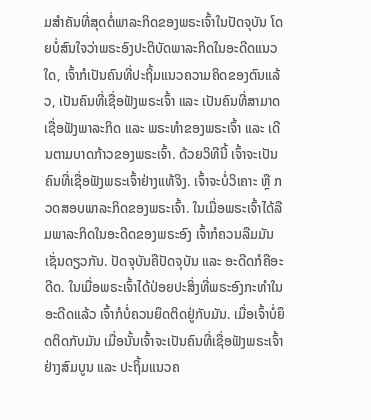ມສໍາຄັນທີ່ສຸດຕໍ່ພາລະກິດຂອງພຣະເຈົ້າໃນປັດຈຸບັນ ໂດຍບໍ່ສົນໃຈວ່າພຣະອົງປະຕິບັດພາລະກິດໃນອະດີດແນວໃດ, ເຈົ້າກໍເປັນຄົນທີ່ປະຖິ້ມແນວຄວາມຄິດຂອງຕົນແລ້ວ, ເປັນຄົນທີ່ເຊື່ອຟັງພຣະເຈົ້າ ແລະ ເປັນຄົນທີ່ສາມາດເຊື່ອຟັງພາລະກິດ ແລະ ພຣະທຳຂອງພຣະເຈົ້າ ແລະ ເດີນຕາມບາດກ້າວຂອງພຣະເຈົ້າ. ດ້ວຍວິທີນີ້ ເຈົ້າຈະເປັນຄົນທີ່ເຊື່ອຟັງພຣະເຈົ້າຢ່າງແທ້ຈິງ. ເຈົ້າຈະບໍ່ວິເຄາະ ຫຼື ກວດສອບພາລະກິດຂອງພຣະເຈົ້າ. ໃນເມື່ອພຣະເຈົ້າໄດ້ລືມພາລະກິດໃນອະດີດຂອງພຣະອົງ ເຈົ້າກໍຄວນລືມມັນເຊັ່ນດຽວກັນ. ປັດຈຸບັນຄືປັດຈຸບັນ ແລະ ອະດີດກໍຄືອະດີດ. ໃນເມື່ອພຣະເຈົ້າໄດ້ປ່ອຍປະສິ່ງທີ່ພຣະອົງກະທຳໃນອະດີດແລ້ວ ເຈົ້າກໍບໍ່ຄວນຍຶດຕິດຢູ່ກັບມັນ. ເມື່ອເຈົ້າບໍ່ຍຶດຕິດກັບມັນ ເມື່ອນັ້ນເຈົ້າຈະເປັນຄົນທີ່ເຊື່ອຟັງພຣະເຈົ້າຢ່າງສົມບູນ ແລະ ປະຖິ້ມແນວຄ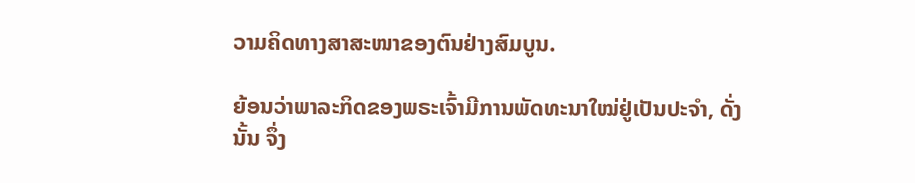ວາມຄິດທາງສາສະໜາຂອງຕົນຢ່າງສົມບູນ.

ຍ້ອນວ່າພາລະກິດຂອງພຣະເຈົ້າມີການພັດທະນາໃໝ່ຢູ່ເປັນປະຈຳ, ດັ່ງນັ້ນ ຈຶ່ງ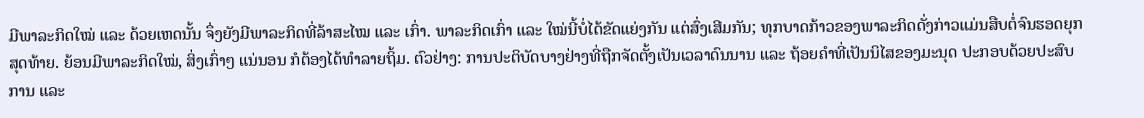ມີພາລະກິດໃໝ່ ແລະ ດ້ວຍເຫດນັ້ນ ຈຶ່ງຍັງມີພາລະກິດທີ່ລ້າສະໄໝ ແລະ ເກົ່າ. ພາລະກິດເກົ່າ ແລະ ໃໝ່ນີ້ບໍ່ໄດ້ຂັດແຍ່ງກັນ ແຕ່ສົ່ງເສີມກັນ; ທຸກບາດກ້າວຂອງພາລະກິດດັ່ງກ່າວແມ່ນສືບຕໍ່ຈົນຮອດຍຸກສຸດທ້າຍ. ຍ້ອນມີພາລະກິດໃໝ່, ສິ່ງເກົ່າໆ ແນ່ນອນ ກໍຕ້ອງໄດ້ທຳລາຍຖິ້ມ. ຕົວຢ່າງ: ການປະຕິບັດບາງຢ່າງທີ່ຖືກຈັດຕັ້ງເປັນເວລາດົນນານ ແລະ ຖ້ອຍຄຳທີ່ເປັນນິໄສຂອງມະນຸດ ປະກອບດ້ວຍປະສົບການ ແລະ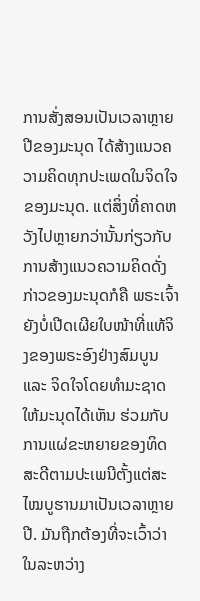ການສັ່ງສອນເປັນເວລາຫຼາຍປີຂອງມະນຸດ ໄດ້ສ້າງແນວຄວາມຄິດທຸກປະເພດໃນຈິດໃຈຂອງມະນຸດ. ແຕ່ສິ່ງທີ່ຄາດຫວັງໄປຫຼາຍກວ່ານັ້ນກ່ຽວກັບການສ້າງແນວຄວາມຄິດດັ່ງກ່າວຂອງມະນຸດກໍຄື ພຣະເຈົ້າຍັງບໍ່ເປີດເຜີຍໃບໜ້າທີ່ແທ້ຈິງຂອງພຣະອົງຢ່າງສົມບູນ ແລະ ຈິດໃຈໂດຍທຳມະຊາດໃຫ້ມະນຸດໄດ້ເຫັນ ຮ່ວມກັບການແຜ່ຂະຫຍາຍຂອງທິດສະດີຕາມປະເພນີຕັ້ງແຕ່ສະໄໝບູຮານມາເປັນເວລາຫຼາຍປີ. ມັນຖືກຕ້ອງທີ່ຈະເວົ້າວ່າ ໃນລະຫວ່າງ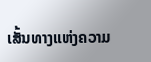ເສັ້ນທາງແຫ່ງຄວາມ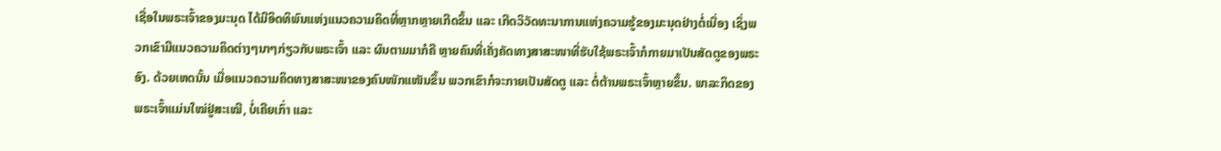ເຊື່ອໃນພຣະເຈົ້າຂອງມະນຸດ ໄດ້ມີອິດທິພົນແຫ່ງແນວຄວາມຄິດທີ່ຫຼາກຫຼາຍເກີດຂຶ້ນ ແລະ ເກີດວິວັດທະນາການແຫ່ງຄວາມຮູ້ຂອງມະນຸດຢ່າງຕໍ່ເນື່ອງ ເຊິ່ງພວກເຂົາມີແນວຄວາມຄິດຕ່າງໆນາໆກ່ຽວກັບພຣະເຈົ້າ ແລະ ຜົນຕາມມາກໍຄື ຫຼາຍຄົນທີ່ເຄັ່ງຄັດທາງສາສະໜາທີ່ຮັບໃຊ້ພຣະເຈົ້າກໍກາຍມາເປັນສັດຕູຂອງພຣະອົງ. ດ້ວຍເຫດນັ້ນ ເມື່ອແນວຄວາມຄິດທາງສາສະໜາຂອງຄົນໜັກແໜັນຂຶ້ນ ພວກເຂົາກໍຈະກາຍເປັນສັດຕູ ແລະ ຕໍ່ຕ້ານພຣະເຈົ້າຫຼາຍຂຶ້ນ. ພາລະກິດຂອງພຣະເຈົ້າແມ່ນໃໝ່ຢູ່ສະເໝີ, ບໍ່ເຄີຍເກົ່າ ແລະ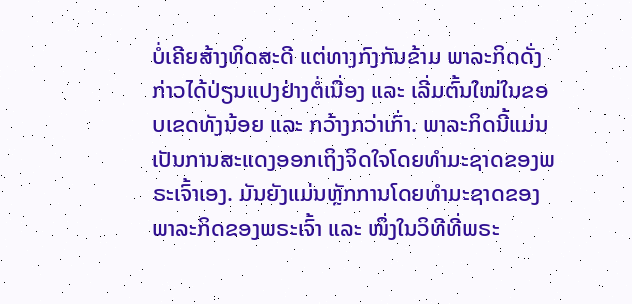ບໍ່ເຄີຍສ້າງທິດສະດີ ແຕ່ທາງກົງກັນຂ້າມ ພາລະກິດດັ່ງກ່າວໄດ້ປ່ຽນແປງຢ່າງຕໍ່ເນື່ອງ ແລະ ເລີ່ມຕົ້ນໃໝ່ໃນຂອບເຂດທັງນ້ອຍ ແລະ ກວ້າງກວ່າເກົ່າ. ພາລະກິດນີ້ແມ່ນເປັນການສະແດງອອກເຖິງຈິດໃຈໂດຍທຳມະຊາດຂອງພຣະເຈົ້າເອງ. ມັນຍັງແມ່ນຫຼັກການໂດຍທຳມະຊາດຂອງພາລະກິດຂອງພຣະເຈົ້າ ແລະ ໜຶ່ງໃນວິທີທີ່ພຣະ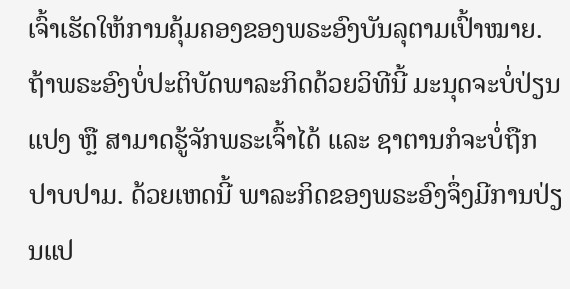ເຈົ້າເຮັດໃຫ້ການຄຸ້ມຄອງຂອງພຣະອົງບັນລຸຕາມເປົ້າໝາຍ. ຖ້າພຣະອົງບໍ່ປະຕິບັດພາລະກິດດ້ວຍວິທີນີ້ ມະນຸດຈະບໍ່ປ່ຽນແປງ ຫຼື ສາມາດຮູ້ຈັກພຣະເຈົ້າໄດ້ ແລະ ຊາຕານກໍຈະບໍ່ຖືກປາບປາມ. ດ້ວຍເຫດນີ້ ພາລະກິດຂອງພຣະອົງຈຶ່ງມີການປ່ຽນແປ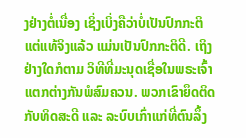ງຢ່າງຕໍ່ເນື່ອງ ເຊິ່ງເບິ່ງຄືວ່າບໍ່ເປັນປົກກະຕິ ແຕ່ແທ້ຈິງແລ້ວ ແມ່ນເປັນປົກກະຕິດີ. ເຖິງຢ່າງໃດກໍຕາມ ວິທີທີ່ມະນຸດເຊື່ອໃນພຣະເຈົ້າແຕກຕ່າງກັນພໍສົມຄວນ. ພວກເຂົາຍຶດຕິດກັບທິດສະດີ ແລະ ລະບົບເກົ່າແກ່ທີ່ຕົນລຶ້ງ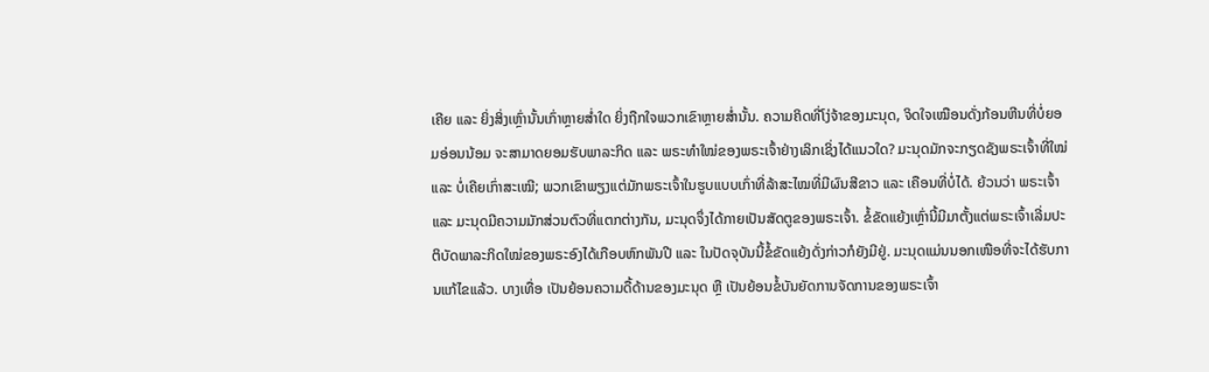ເຄີຍ ແລະ ຍິ່ງສິ່ງເຫຼົ່ານັ້ນເກົ່າຫຼາຍສໍ່າໃດ ຍິ່ງຖືກໃຈພວກເຂົາຫຼາຍສໍ່ານັ້ນ. ຄວາມຄິດທີ່ໂງ່ຈ້າຂອງມະນຸດ, ຈິດໃຈເໝືອນດັ່ງກ້ອນຫີນທີ່ບໍ່ຍອມອ່ອນນ້ອມ ຈະສາມາດຍອມຮັບພາລະກິດ ແລະ ພຣະທໍາໃໝ່ຂອງພຣະເຈົ້າຢ່າງເລິກເຊິ່ງໄດ້ແນວໃດ? ມະນຸດມັກຈະກຽດຊັງພຣະເຈົ້າທີ່ໃໝ່ ແລະ ບໍ່ເຄີຍເກົ່າສະເໝີ; ພວກເຂົາພຽງແຕ່ມັກພຣະເຈົ້າໃນຮູບແບບເກົ່າທີ່ລ້າສະໄໝທີ່ມີຜົນສີຂາວ ແລະ ເຄືອນທີ່ບໍ່ໄດ້. ຍ້ວນວ່າ ພຣະເຈົ້າ ແລະ ມະນຸດມີຄວາມມັກສ່ວນຕົວທີ່ແຕກຕ່າງກັນ, ມະນຸດຈຶ່ງໄດ້ກາຍເປັນສັດຕູຂອງພຣະເຈົ້າ. ຂໍ້ຂັດແຍ້ງເຫຼົ່ານີ້ມີມາຕັ້ງແຕ່ພຣະເຈົ້າເລີ່ມປະຕິບັດພາລະກິດໃໝ່ຂອງພຣະອົງໄດ້ເກືອບຫົກພັນປີ ແລະ ໃນປັດຈຸບັນນີ້ຂໍ້ຂັດແຍ້ງດັ່ງກ່າວກໍຍັງມີຢູ່. ມະນຸດແມ່ນນອກເໜືອທີ່ຈະໄດ້ຮັບການແກ້ໄຂແລ້ວ. ບາງເທື່ອ ເປັນຍ້ອນຄວາມດື້ດ້ານຂອງມະນຸດ ຫຼື ເປັນຍ້ອນຂໍ້ບັນຍັດການຈັດການຂອງພຣະເຈົ້າ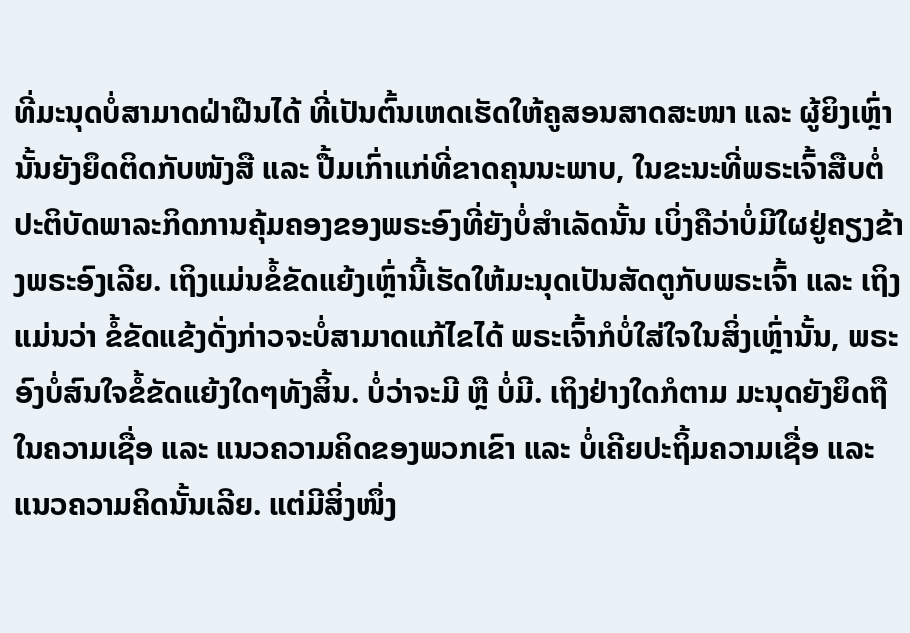ທີ່ມະນຸດບໍ່ສາມາດຝ່າຝືນໄດ້ ທີ່ເປັນຕົ້ນເຫດເຮັດໃຫ້ຄູສອນສາດສະໜາ ແລະ ຜູ້ຍິງເຫຼົ່ານັ້ນຍັງຍຶດຕິດກັບໜັງສື ແລະ ປື້ມເກົ່າແກ່ທີ່ຂາດຄຸນນະພາບ, ໃນຂະນະທີ່ພຣະເຈົ້າສືບຕໍ່ປະຕິບັດພາລະກິດການຄຸ້ມຄອງຂອງພຣະອົງທີ່ຍັງບໍ່ສຳເລັດນັ້ນ ເບິ່ງຄືວ່າບໍ່ມີໃຜຢູ່ຄຽງຂ້າງພຣະອົງເລີຍ. ເຖິງແມ່ນຂໍ້ຂັດແຍ້ງເຫຼົ່ານີ້ເຮັດໃຫ້ມະນຸດເປັນສັດຕູກັບພຣະເຈົ້າ ແລະ ເຖິງແມ່ນວ່າ ຂໍ້ຂັດແຂ້ງດັ່ງກ່າວຈະບໍ່ສາມາດແກ້ໄຂໄດ້ ພຣະເຈົ້າກໍບໍ່ໃສ່ໃຈໃນສິ່ງເຫຼົ່ານັ້ນ, ພຣະອົງບໍ່ສົນໃຈຂໍ້ຂັດແຍ້ງໃດໆທັງສິ້ນ. ບໍ່ວ່າຈະມີ ຫຼື ບໍ່ມີ. ເຖິງຢ່າງໃດກໍຕາມ ມະນຸດຍັງຍຶດຖືໃນຄວາມເຊື່ອ ແລະ ແນວຄວາມຄິດຂອງພວກເຂົາ ແລະ ບໍ່ເຄີຍປະຖິ້ມຄວາມເຊື່ອ ແລະ ແນວຄວາມຄິດນັ້ນເລີຍ. ແຕ່ມີສິ່ງໜຶ່ງ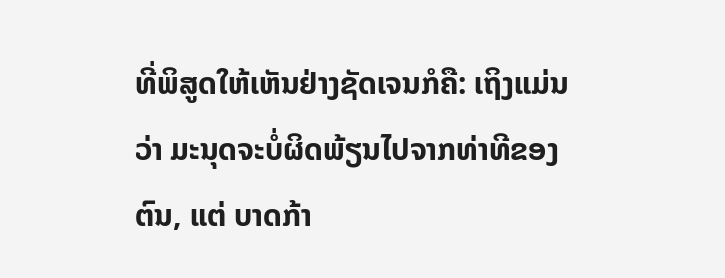ທີ່ພິສູດໃຫ້ເຫັນຢ່າງຊັດເຈນກໍຄື: ເຖິງແມ່ນວ່າ ມະນຸດຈະບໍ່ຜິດພ້ຽນໄປຈາກທ່າທີຂອງຕົນ, ແຕ່ ບາດກ້າ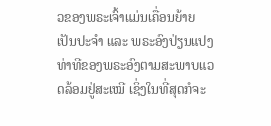ວຂອງພຣະເຈົ້າແມ່ນເຄື່ອນຍ້າຍເປັນປະຈຳ ແລະ ພຣະອົງປ່ຽນແປງທ່າທີຂອງພຣະອົງຕາມສະພາບແວດລ້ອມຢູ່ສະເໝີ ເຊິ່ງໃນທີ່ສຸດກໍຈະ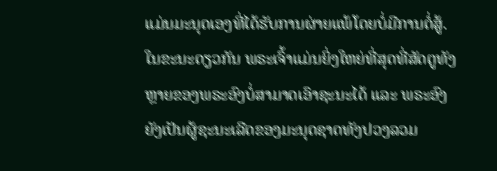ແມ່ນມະນຸດເອງທີ່ໄດ້ຮັບການຜ່າຍແພ້ໂດຍບໍ່ມີການຕໍ່ສູ້. ໃນຂະນະດຽວກັນ ພຣະເຈົ້າແມ່ນຍິ່ງໃຫຍ່ທີ່ສຸດທີ່ສັດຕູທັງຫຼາຍຂອງພຣະອົງບໍ່ສາມາດເອົາຊະນະໄດ້ ແລະ ພຣະອົງຍັງເປັນຜູ້ຊະນະເລີດຂອງມະນຸດຊາດທັງປວງລວມ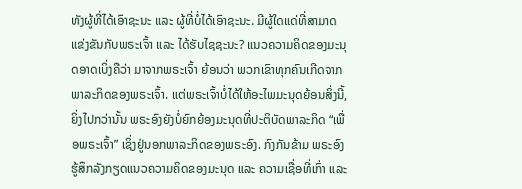ທັງຜູ້ທີ່ໄດ້ເອົາຊະນະ ແລະ ຜູ້ທີ່ບໍ່ໄດ້ເອົາຊະນະ. ມີຜູ້ໃດແດ່ທີ່ສາມາດແຂ່ງຂັນກັບພຣະເຈົ້າ ແລະ ໄດ້ຮັບໄຊຊະນະ? ແນວຄວາມຄິດຂອງມະນຸດອາດເບິ່ງຄືວ່າ ມາຈາກພຣະເຈົ້າ ຍ້ອນວ່າ ພວກເຂົາທຸກຄົນເກີດຈາກພາລະກິດຂອງພຣະເຈົ້າ. ແຕ່ພຣະເຈົ້າບໍ່ໄດ້ໃຫ້ອະໄພມະນຸດຍ້ອນສິ່ງນີ້, ຍິ່ງໄປກວ່ານັ້ນ ພຣະອົງຍັງບໍ່ຍົກຍ້ອງມະນຸດທີ່ປະຕິບັດພາລະກິດ “ເພື່ອພຣະເຈົ້າ” ເຊິ່ງຢູ່ນອກພາລະກິດຂອງພຣະອົງ. ກົງກັນຂ້າມ ພຣະອົງຮູ້ສຶກລັງກຽດແນວຄວາມຄິດຂອງມະນຸດ ແລະ ຄວາມເຊື່ອທີ່ເກົ່າ ແລະ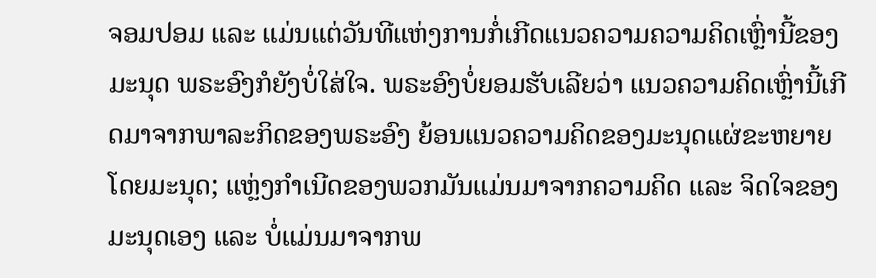ຈອມປອມ ແລະ ແມ່ນແຕ່ວັນທີແຫ່ງການກໍ່ເກີດແນວຄວາມຄວາມຄິດເຫຼົ່ານີ້ຂອງມະນຸດ ພຣະອົງກໍຍັງບໍ່ໃສ່ໃຈ. ພຣະອົງບໍ່ຍອມຮັບເລີຍວ່າ ແນວຄວາມຄິດເຫຼົ່ານີ້ເກີດມາຈາກພາລະກິດຂອງພຣະອົງ ຍ້ອນແນວຄວາມຄິດຂອງມະນຸດແຜ່ຂະຫຍາຍໂດຍມະນຸດ; ແຫຼ່ງກຳເນີດຂອງພວກມັນແມ່ນມາຈາກຄວາມຄິດ ແລະ ຈິດໃຈຂອງມະນຸດເອງ ແລະ ບໍ່ແມ່ນມາຈາກພ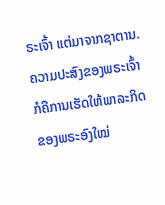ຣະເຈົ້າ ແຕ່ມາຈາກຊາຕານ. ຄວາມປະສົງຂອງພຣະເຈົ້າກໍຄືການເຮັດໃຫ້ພາລະກິດຂອງພຣະອົງໃໝ່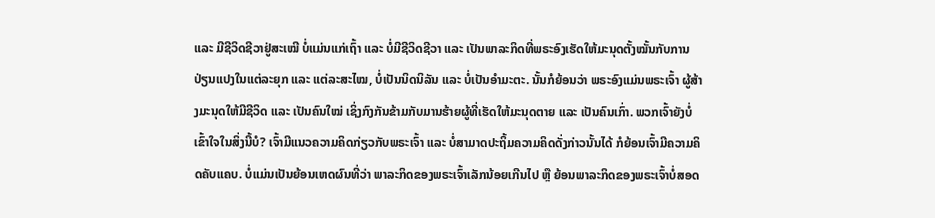ແລະ ມີຊີວິດຊີວາຢູ່ສະເໝີ ບໍ່ແມ່ນແກ່ເຖົ້າ ແລະ ບໍ່ມີຊີວິດຊີວາ ແລະ ເປັນພາລະກິດທີ່ພຣະອົງເຮັດໃຫ້ມະນຸດຕັ້ງໝັ້ນກັບການປ່ຽນແປງໃນແຕ່ລະຍຸກ ແລະ ແຕ່ລະສະໄໝ, ບໍ່ເປັນນິດນິລັນ ແລະ ບໍ່ເປັນອໍາມະຕະ. ນັ້ນກໍຍ້ອນວ່າ ພຣະອົງແມ່ນພຣະເຈົ້າ ຜູ້ສ້າງມະນຸດໃຫ້ມີຊີວິດ ແລະ ເປັນຄົນໃໝ່ ເຊິ່ງກົງກັນຂ້າມກັບມານຮ້າຍຜູ້ທີ່ເຮັດໃຫ້ມະນຸດຕາຍ ແລະ ເປັນຄົນເກົ່າ. ພວກເຈົ້າຍັງບໍ່ເຂົ້າໃຈໃນສິ່ງນີ້ບໍ? ເຈົ້າມີແນວຄວາມຄິດກ່ຽວກັບພຣະເຈົ້າ ແລະ ບໍ່ສາມາດປະຖິ້ມຄວາມຄິດດັ່ງກ່າວນັ້ນໄດ້ ກໍຍ້ອນເຈົ້າມີຄວາມຄິດຄັບແຄບ. ບໍ່ແມ່ນເປັນຍ້ອນເຫດຜົນທີ່ວ່າ ພາລະກິດຂອງພຣະເຈົ້າເລັກນ້ອຍເກີນໄປ ຫຼື ຍ້ອນພາລະກິດຂອງພຣະເຈົ້າບໍ່ສອດ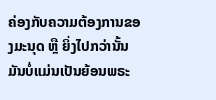ຄ່ອງກັບຄວາມຕ້ອງການຂອງມະນຸດ ຫຼື ຍິ່ງໄປກວ່ານັ້ນ ມັນບໍ່ແມ່ນເປັນຍ້ອນພຣະ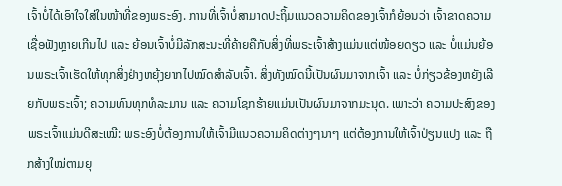ເຈົ້າບໍ່ໄດ້ເອົາໃຈໃສ່ໃນໜ້າທີ່ຂອງພຣະອົງ. ການທີ່ເຈົ້າບໍ່ສາມາດປະຖິ້ມແນວຄວາມຄິດຂອງເຈົ້າກໍຍ້ອນວ່າ ເຈົ້າຂາດຄວາມເຊື່ອຟັງຫຼາຍເກີນໄປ ແລະ ຍ້ອນເຈົ້າບໍ່ມີລັກສະນະທີ່ຄ້າຍຄືກັບສິ່ງທີ່ພຣະເຈົ້າສ້າງແມ່ນແຕ່ໜ້ອຍດຽວ ແລະ ບໍ່ແມ່ນຍ້ອນພຣະເຈົ້າເຮັດໃຫ້ທຸກສິ່ງຢ່າງຫຍຸ້ງຍາກໄປໝົດສຳລັບເຈົ້າ. ສິ່ງທັງໝົດນີ້ເປັນຜົນມາຈາກເຈົ້າ ແລະ ບໍ່ກ່ຽວຂ້ອງຫຍັງເລີຍກັບພຣະເຈົ້າ; ຄວາມທົນທຸກທໍລະມານ ແລະ ຄວາມໂຊກຮ້າຍແມ່ນເປັນຜົນມາຈາກມະນຸດ. ເພາະວ່າ ຄວາມປະສົງຂອງພຣະເຈົ້າແມ່ນດີສະເໝີ: ພຣະອົງບໍ່ຕ້ອງການໃຫ້ເຈົ້າມີແນວຄວາມຄິດຕ່າງໆນາໆ ແຕ່ຕ້ອງການໃຫ້ເຈົ້າປ່ຽນແປງ ແລະ ຖືກສ້າງໃໝ່ຕາມຍຸ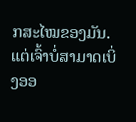ກສະໄໝຂອງມັນ. ແຕ່ເຈົ້າບໍ່ສາມາດເບິ່ງອອ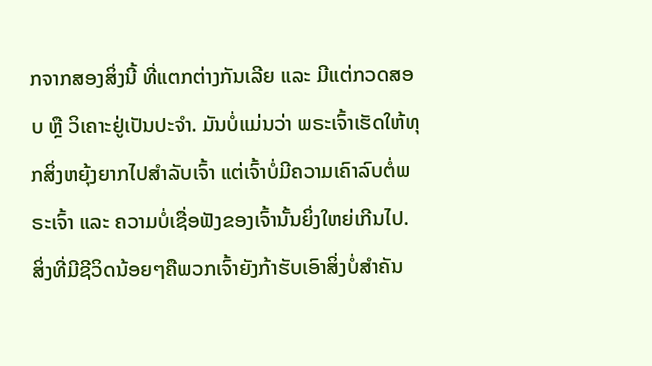ກຈາກສອງສິ່ງນີ້ ທີ່ແຕກຕ່າງກັນເລີຍ ແລະ ມີແຕ່ກວດສອບ ຫຼື ວິເຄາະຢູ່ເປັນປະຈຳ. ມັນບໍ່ແມ່ນວ່າ ພຣະເຈົ້າເຮັດໃຫ້ທຸກສິ່ງຫຍຸ້ງຍາກໄປສຳລັບເຈົ້າ ແຕ່ເຈົ້າບໍ່ມີຄວາມເຄົາລົບຕໍ່ພຣະເຈົ້າ ແລະ ຄວາມບໍ່ເຊື່ອຟັງຂອງເຈົ້ານັ້ນຍິ່ງໃຫຍ່ເກີນໄປ. ສິ່ງທີ່ມີຊີວິດນ້ອຍໆຄືພວກເຈົ້າຍັງກ້າຮັບເອົາສິ່ງບໍ່ສໍາຄັນ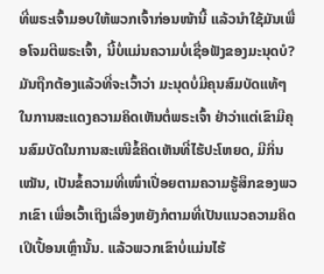ທີ່ພຣະເຈົ້າມອບໃຫ້ພວກເຈົ້າກ່ອນໜ້ານີ້ ແລ້ວນໍາໃຊ້ມັນເພື່ອໂຈມຕີພຣະເຈົ້າ, ນີ້ບໍ່ແມ່ນຄວາມບໍ່ເຊື່ອຟັງຂອງມະນຸດບໍ? ມັນຖືກຕ້ອງແລ້ວທີ່ຈະເວົ້າວ່າ ມະນຸດບໍ່ມີຄຸນສົມບັດແທ້ໆໃນການສະແດງຄວາມຄິດເຫັນຕໍ່ພຣະເຈົ້າ ຢ່າວ່າແຕ່ເຂົາມີຄຸນສົມບັດໃນການສະເໜີຂໍ້ຄິດເຫັນທີ່ໄຮ້ປະໂຫຍດ, ມີກິ່ນເໝັນ, ເປັນຂໍ້ຄວາມທີ່ເໜົ່າເປື່ອຍຕາມຄວາມຮູ້ສຶກຂອງພວກເຂົາ ເພື່ອເວົ້າເຖິງເລື່ອງຫຍັງກໍຕາມທີ່ເປັນແນວຄວາມຄິດເປິເປື້ອນເຫຼົ່ານັ້ນ. ແລ້ວພວກເຂົາບໍ່ແມ່ນໄຮ້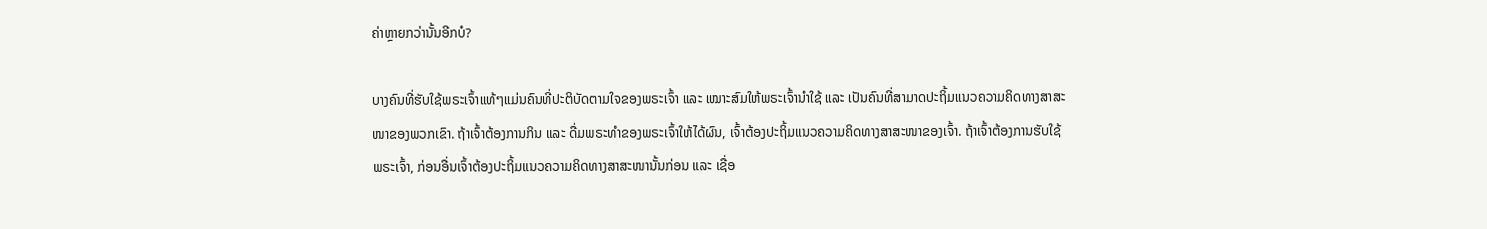ຄ່າຫຼາຍກວ່ານັ້ນອີກບໍ?

ບາງຄົນທີ່ຮັບໃຊ້ພຣະເຈົ້າແທ້ໆແມ່ນຄົນທີ່ປະຕິບັດຕາມໃຈຂອງພຣະເຈົ້າ ແລະ ເໝາະສົມໃຫ້ພຣະເຈົ້ານໍາໃຊ້ ແລະ ເປັນຄົນທີ່ສາມາດປະຖິ້ມແນວຄວາມຄິດທາງສາສະໜາຂອງພວກເຂົາ. ຖ້າເຈົ້າຕ້ອງການກິນ ແລະ ດື່ມພຣະທຳຂອງພຣະເຈົ້າໃຫ້ໄດ້ຜົນ, ເຈົ້າຕ້ອງປະຖິ້ມແນວຄວາມຄິດທາງສາສະໜາຂອງເຈົ້າ. ຖ້າເຈົ້າຕ້ອງການຮັບໃຊ້ພຣະເຈົ້າ, ກ່ອນອື່ນເຈົ້າຕ້ອງປະຖິ້ມແນວຄວາມຄິດທາງສາສະໜານັ້ນກ່ອນ ແລະ ເຊື່ອ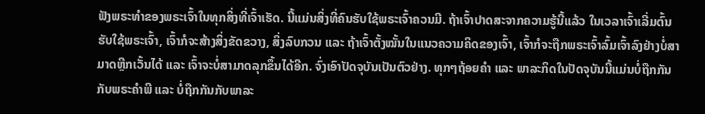ຟັງພຣະທຳຂອງພຣະເຈົ້າໃນທຸກສິ່ງທີ່ເຈົ້າເຮັດ. ນີ້ແມ່ນສິ່ງທີ່ຄົນຮັບໃຊ້ພຣະເຈົ້າຄວນມີ. ຖ້າເຈົ້າປາດສະຈາກຄວາມຮູ້ນີ້ແລ້ວ ໃນເວລາເຈົ້າເລີ່ມຕົ້ນຮັບໃຊ້ພຣະເຈົ້າ, ເຈົ້າກໍຈະສ້າງສິ່ງຂັດຂວາງ, ສິ່ງລົບກວນ ແລະ ຖ້າເຈົ້າຕັ້ງໝັ້ນໃນແນວຄວາມຄິດຂອງເຈົ້າ, ເຈົ້າກໍຈະຖືກພຣະເຈົ້າລົ້ມເຈົ້າລົງຢ່າງບໍ່ສາມາດຫຼີກເວັ້ນໄດ້ ແລະ ເຈົ້າຈະບໍ່ສາມາດລຸກຂຶ້ນໄດ້ອີກ. ຈົ່ງເອົາປັດຈຸບັນເປັນຕົວຢ່າງ. ທຸກໆຖ້ອຍຄຳ ແລະ ພາລະກິດໃນປັດຈຸບັນນີ້ແມ່ນບໍ່ຖືກກັນກັບພຣະຄຳພີ ແລະ ບໍ່ຖືກກັນກັບພາລະ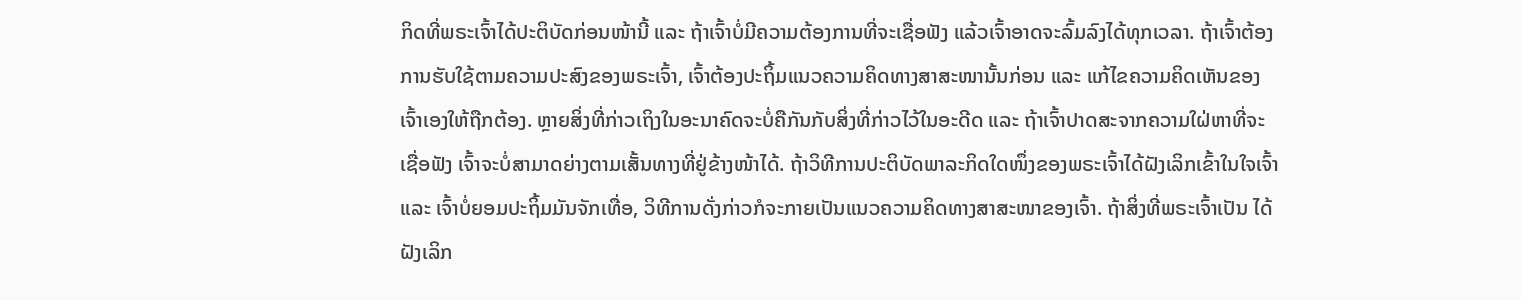ກິດທີ່ພຣະເຈົ້າໄດ້ປະຕິບັດກ່ອນໜ້ານີ້ ແລະ ຖ້າເຈົ້າບໍ່ມີຄວາມຕ້ອງການທີ່ຈະເຊື່ອຟັງ ແລ້ວເຈົ້າອາດຈະລົ້ມລົງໄດ້ທຸກເວລາ. ຖ້າເຈົ້າຕ້ອງການຮັບໃຊ້ຕາມຄວາມປະສົງຂອງພຣະເຈົ້າ, ເຈົ້າຕ້ອງປະຖິ້ມແນວຄວາມຄິດທາງສາສະໜານັ້ນກ່ອນ ແລະ ແກ້ໄຂຄວາມຄິດເຫັນຂອງເຈົ້າເອງໃຫ້ຖືກຕ້ອງ. ຫຼາຍສິ່ງທີ່ກ່າວເຖິງໃນອະນາຄົດຈະບໍ່ຄືກັນກັບສິ່ງທີ່ກ່າວໄວ້ໃນອະດີດ ແລະ ຖ້າເຈົ້າປາດສະຈາກຄວາມໃຝ່ຫາທີ່ຈະເຊື່ອຟັງ ເຈົ້າຈະບໍ່ສາມາດຍ່າງຕາມເສັ້ນທາງທີ່ຢູ່ຂ້າງໜ້າໄດ້. ຖ້າວິທີການປະຕິບັດພາລະກິດໃດໜຶ່ງຂອງພຣະເຈົ້າໄດ້ຝັງເລິກເຂົ້າໃນໃຈເຈົ້າ ແລະ ເຈົ້າບໍ່ຍອມປະຖິ້ມມັນຈັກເທື່ອ, ວິທີການດັ່ງກ່າວກໍຈະກາຍເປັນແນວຄວາມຄິດທາງສາສະໜາຂອງເຈົ້າ. ຖ້າສິ່ງທີ່ພຣະເຈົ້າເປັນ ໄດ້ຝັງເລິກ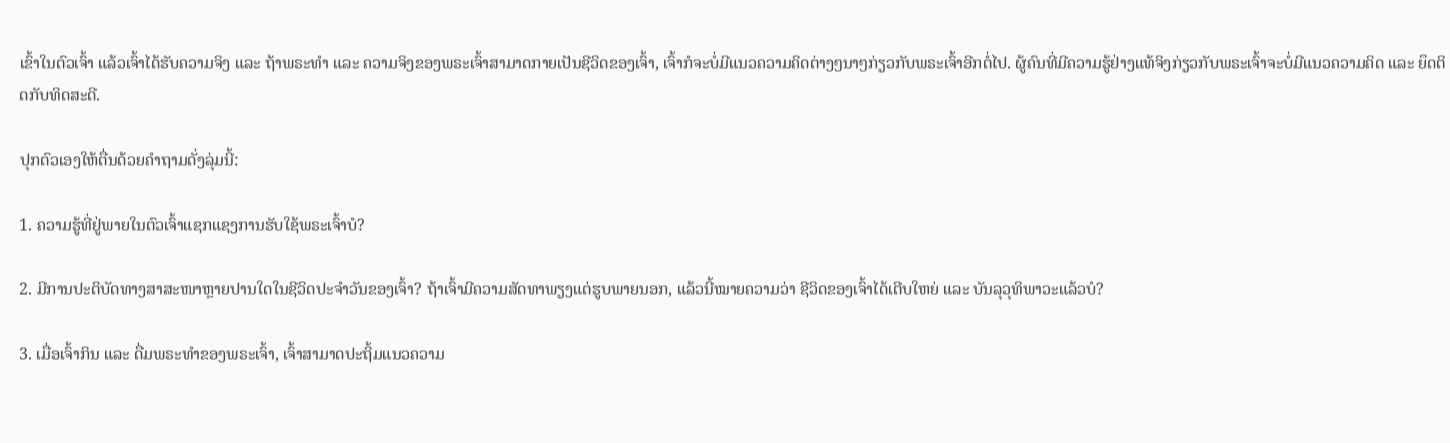ເຂົ້າໃນຕົວເຈົ້າ ແລ້ວເຈົ້າໄດ້ຮັບຄວາມຈິງ ແລະ ຖ້າພຣະທຳ ແລະ ຄວາມຈິງຂອງພຣະເຈົ້າສາມາດກາຍເປັນຊີວິດຂອງເຈົ້າ, ເຈົ້າກໍຈະບໍ່ມີແນວຄວາມຄິດຕ່າງໆນາໆກ່ຽວກັບພຣະເຈົ້າອີກຕໍ່ໄປ. ຜູ້ຄົນທີ່ມີຄວາມຮູ້ຢ່າງແທ້ຈິງກ່ຽວກັບພຣະເຈົ້າຈະບໍ່ມີແນວຄວາມຄິດ ແລະ ຍຶດຕິດກັບທິດສະດີ.

ປຸກຕົວເອງໃຫ້ຕື່ນດ້ວຍຄຳຖາມດັ່ງລຸ່ມນີ້:

1. ຄວາມຮູ້ທີ່ຢູ່ພາຍໃນຕົວເຈົ້າແຊກແຊງການຮັບໃຊ້ພຣະເຈົ້າບໍ?

2. ມີການປະຕິບັດທາງສາສະໜາຫຼາຍປານໃດໃນຊີວິດປະຈຳວັນຂອງເຈົ້າ? ຖ້າເຈົ້າມີຄວາມສັດທາພຽງແຕ່ຮູບພາຍນອກ, ແລ້ວນີ້ໝາຍຄວາມວ່າ ຊີວິດຂອງເຈົ້າໄດ້ເຕີບໃຫຍ່ ແລະ ບັນລຸວຸທິພາວະແລ້ວບໍ?

3. ເມື່ອເຈົ້າກິນ ແລະ ດື່ມພຣະທຳຂອງພຣະເຈົ້າ, ເຈົ້າສາມາດປະຖິ້ມແນວຄວາມ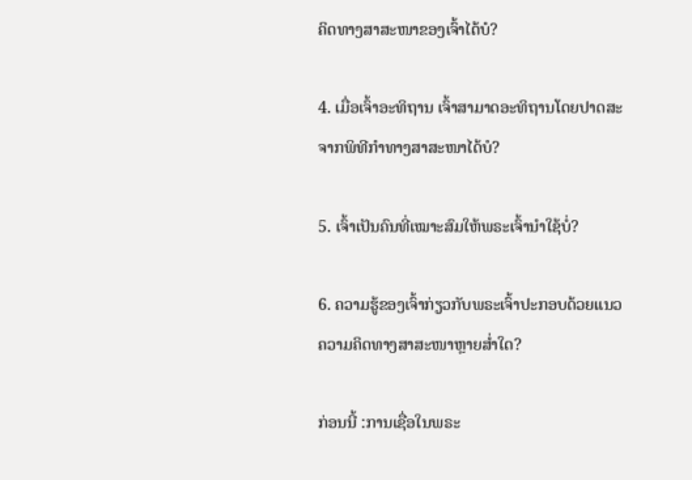ຄິດທາງສາສະໜາຂອງເຈົ້າໄດ້ບໍ?

4. ເມື່ອເຈົ້າອະທິຖານ ເຈົ້າສາມາດອະທິຖານໂດຍປາດສະຈາກພິທີກຳທາງສາສະໜາໄດ້ບໍ?

5. ເຈົ້າເປັນຄົນທີ່ເໝາະສົມໃຫ້ພຣະເຈົ້ານໍາໃຊ້ບໍ່?

6. ຄວາມຮູ້ຂອງເຈົ້າກ່ຽວກັບພຣະເຈົ້າປະກອບດ້ວຍແນວຄວາມຄິດທາງສາສະໜາຫຼາຍສໍ່າໃດ?

ກ່ອນນີ້ :ການເຊື່ອໃນພຣະ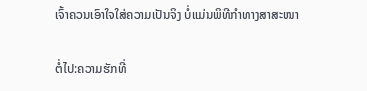ເຈົ້າຄວນເອົາໃຈໃສ່ຄວາມເປັນຈິງ ບໍ່ແມ່ນພິທີກໍາທາງສາສະໜາ

ຕໍ່ໄປ:ຄວາມຮັກທີ່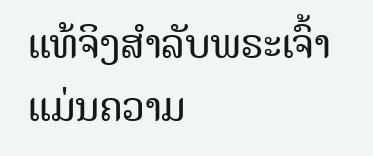ແທ້ຈິງສຳລັບພຣະເຈົ້າແມ່ນຄວາມ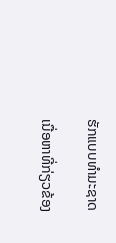ຮັກແບບທໍາມະຊາດ

ເນື່ອຫາທີ່ກ່ຽວຂ້ອງ